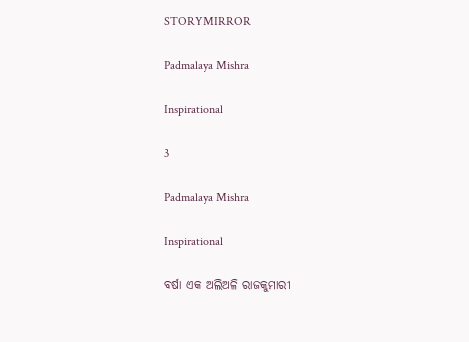STORYMIRROR

Padmalaya Mishra

Inspirational

3

Padmalaya Mishra

Inspirational

ବର୍ଷା ଏକ ଅଲିଅଳି ରାଜକୁମାରୀ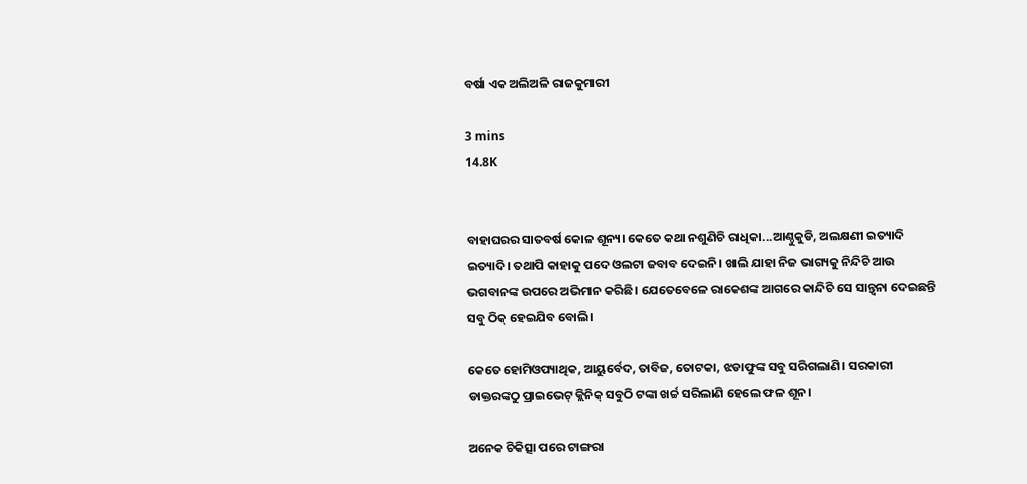ବର୍ଷା ଏକ ଅଲିଅଳି ରାଜକୁମାରୀ

3 mins
14.8K


ବାହାଘରର ସାତବର୍ଷ କୋଳ ଶୂନ୍ୟ। କେତେ କଥା ନଶୁଣିଚି ରାଧିକା...ଆଣ୍ଠୁକୁଡି, ଅଲକ୍ଷଣୀ ଇତ୍ୟାଦି ଇତ୍ୟାଦି। ତଥାପି କାହାକୁ ପଦେ ଓଲଟା ଜବାବ ଦେଇନି। ଖାଲି ଯାହା ନିଜ ଭାଗ୍ୟକୁ ନିନ୍ଦିଚି ଆଉ ଭଗବାନଙ୍କ ଉପରେ ଅଭିମାନ କରିଛି। ଯେତେବେଳେ ରାକେଶଙ୍କ ଆଗରେ କାନ୍ଦିଚି ସେ ସାନ୍ତ୍ଵନା ଦେଇଛନ୍ତି ସବୁ ଠିକ୍ ହେଇଯିବ ବୋଲି।

କେତେ ହୋମିଓପ୍ୟାଥିକ, ଆୟୁର୍ବେଦ, ତାବିଜ, ତୋଟକା, ଝଡାଫୁଙ୍କ ସବୁ ସରିଗଲାଣି। ସରକାରୀ ଡାକ୍ତରଙ୍କଠୁ ପ୍ରାଇଭେଟ୍ କ୍ଲିନିକ୍ ସବୁଠି ଟଙ୍କା ଖର୍ଚ୍ଚ ସରିଲାଣି ହେଲେ ଫଳ ଶୂନ।

ଅନେକ ଚିକିତ୍ସା ପରେ ଟାଙ୍ଗରା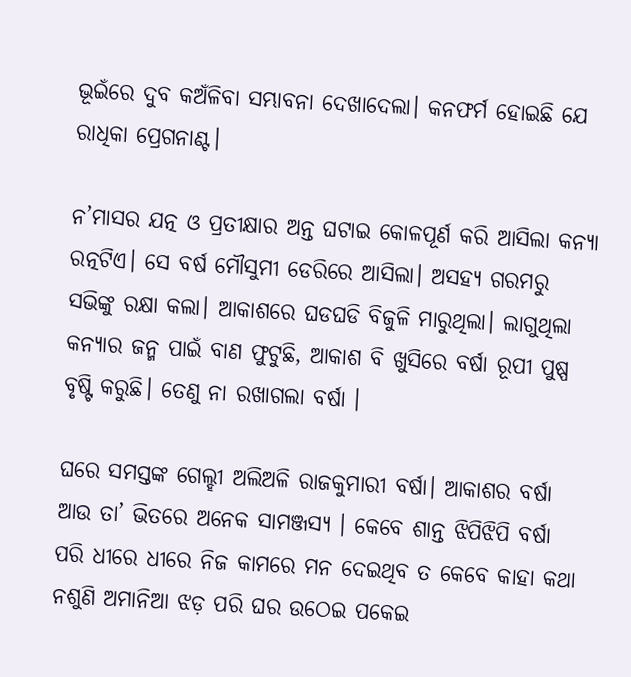ଭୂଇଁରେ ଦୁବ କଅଁଳିବା ସମ୍ଭାବନା ଦେଖାଦେଲା। କନଫର୍ମ ହୋଇଛି ଯେ ରାଧିକା ପ୍ରେଗନାଣ୍ଟ।

ନ’ମାସର ଯତ୍ନ ଓ ପ୍ରତୀକ୍ଷାର ଅନ୍ତ ଘଟାଇ କୋଳପୂର୍ଣ କରି ଆସିଲା କନ୍ୟା ରତ୍ନଟିଏ। ସେ ବର୍ଷ ମୌସୁମୀ ଡେରିରେ ଆସିଲା। ଅସହ୍ୟ ଗରମରୁ ସଭିଙ୍କୁ ରକ୍ଷା କଲା। ଆକାଶରେ ଘଡଘଡି ବିଜୁଳି ମାରୁଥିଲା। ଲାଗୁଥିଲା କନ୍ୟାର ଜନ୍ମ ପାଇଁ ବାଣ ଫୁଟୁଛି, ଆକାଶ ବି ଖୁସିରେ ବର୍ଷା ରୂପୀ ପୁଷ୍ପ ବୃଷ୍ଟି କରୁଛି। ତେଣୁ ନା ରଖାଗଲା ବର୍ଷା ।

ଘରେ ସମସ୍ତଙ୍କ ଗେଲ୍ହୀ ଅଲିଅଳି ରାଜକୁମାରୀ ବର୍ଷା। ଆକାଶର ବର୍ଷା ଆଉ ତା’ ଭିତରେ ଅନେକ ସାମଞ୍ଜସ୍ୟ । କେବେ ଶାନ୍ତ ଝିପିଝିପି ବର୍ଷା ପରି ଧୀରେ ଧୀରେ ନିଜ କାମରେ ମନ ଦେଇଥିବ ତ କେବେ କାହା କଥା ନଶୁଣି ଅମାନିଆ ଝଡ଼ ପରି ଘର ଉଠେଇ ପକେଇ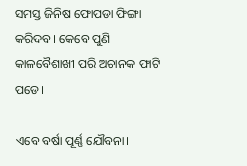ସମସ୍ତ ଜିନିଷ ଫୋପଡା ଫିଙ୍ଗା କରିଦବ। କେବେ ପୁଣି କାଳବୈଶାଖୀ ପରି ଅଚାନକ ଫାଟି ପଡେ।

ଏବେ ବର୍ଷା ପୂର୍ଣ୍ଣ ଯୌବନା।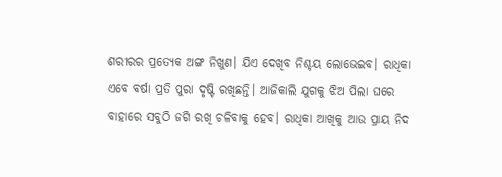ଶରୀରର ପ୍ରତ୍ୟେକ ଅଙ୍ଗ ନିଖୁଣ। ଯିଏ ଦେଖିବ ନିଶ୍ଚୟ ଲୋଭେଇବ। ରାଧିକା ଏବେ ବର୍ଷା ପ୍ରତି ପୁରା ଦୃଷ୍ଟି ରଖିଛନ୍ତି। ଆଜିକାଲି ଯୁଗକୁ ଝିଅ ପିଲା ଘରେ ବାହାରେ ସବୁଠି ଜଗି ରଖି ଚଳିବାକୁ ହେବ। ରାଧିକା ଆଖିକୁ ଆଉ ପ୍ରାୟ ନିଦ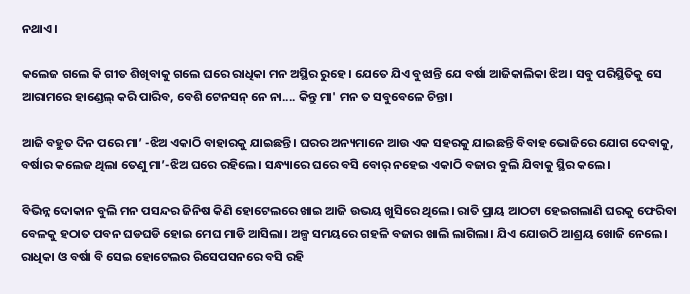ନଥାଏ।

କଲେଜ ଗଲେ କି ଗୀତ ଶିଖିବାକୁ ଗଲେ ଘରେ ରାଧିକା ମନ ଅସ୍ଥିର ରୁହେ। ଯେତେ ଯିଏ ବୁଝାନ୍ତି ଯେ ବର୍ଷା ଆଜିକାଲିକା ଝିଅ। ସବୁ ପରିସ୍ଥିତିକୁ ସେ ଆରାମରେ ହାଣ୍ଡେଲ୍‌ କରି ପାରିବ, ବେଶି ଟେନସନ୍ ନେ ନା.... କିନ୍ତୁ ମା' ମନ ତ ସବୁବେଳେ ଚିନ୍ତା।

ଆଜି ବହୁତ ଦିନ ପରେ ମା’ -ଝିଅ ଏକାଠି ବାହାରକୁ ଯାଇଛନ୍ତି। ଘରର ଅନ୍ୟମାନେ ଆଉ ଏକ ସହରକୁ ଯାଇଛନ୍ତି ବିବାହ ଭୋଜିରେ ଯୋଗ ଦେବାକୁ, ବର୍ଷାର କଲେଜ ଥିଲା ତେଣୁ ମା’-ଝିଅ ଘରେ ରହିଲେ। ସନ୍ଧ୍ୟାରେ ଘରେ ବସି ବୋର୍ ନହେଇ ଏକାଠି ବଜାର ବୁଲି ଯିବାକୁ ସ୍ଥିର କଲେ।

ବିଭିନ୍ନ ଦୋକାନ ବୁଲି ମନ ପସନ୍ଦର ଜିନିଷ କିଣି ହୋଟେଲରେ ଖାଇ ଆଜି ଉଭୟ ଖୁସିରେ ଥିଲେ। ରାତି ପ୍ରାୟ ଆଠଟା ହେଇଗଲାଣି ଘରକୁ ଫେରିବା ବେଳକୁ ହଠାତ ପବନ ଘଡଘଡି ହୋଇ ମେଘ ମାଡି ଆସିଲା। ଅଳ୍ପ ସମୟରେ ଗହଳି ବଜାର ଖାଲି ଲାଗିଲା। ଯିଏ ଯୋଉଠି ଆଶ୍ରୟ ଖୋଜି ନେଲେ। ରାଧିକା ଓ ବର୍ଷା ବି ସେଇ ହୋଟେଲର ରିସେପସନରେ ବସି ରହି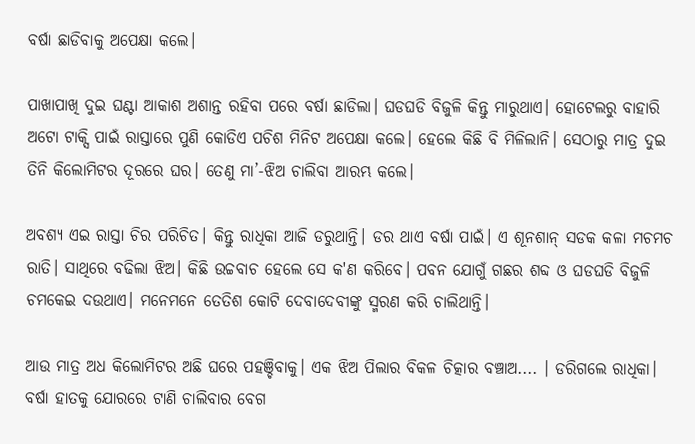ବର୍ଷା ଛାଡିବାକୁ ଅପେକ୍ଷା କଲେ।

ପାଖାପାଖି ଦୁଇ ଘଣ୍ଟା ଆକାଶ ଅଶାନ୍ତ ରହିବା ପରେ ବର୍ଷା ଛାଡିଲା। ଘଡଘଡି ବିଜୁଳି କିନ୍ତୁ ମାରୁଥାଏ। ହୋଟେଲରୁ ବାହାରି ଅଟୋ ଟାକ୍ସି ପାଇଁ ରାସ୍ତାରେ ପୁଣି କୋଡିଏ ପଚିଶ ମିନିଟ ଅପେକ୍ଷା କଲେ। ହେଲେ କିଛି ବି ମିଳିଲାନି। ସେଠାରୁ ମାତ୍ର ଦୁଇ ତିନି କିଲୋମିଟର ଦୂରରେ ଘର। ତେଣୁ ମା’-ଝିଅ ଚାଲିବା ଆରମ୍ଭ କଲେ।

ଅବଶ୍ୟ ଏଇ ରାସ୍ତା ଚିର ପରିଚିତ। କିନ୍ତୁ ରାଧିକା ଆଜି ଡରୁଥାନ୍ତି। ଡର ଥାଏ ବର୍ଷା ପାଇଁ। ଏ ଶୂନଶାନ୍ ସଡକ କଳା ମଚମଚ ରାତି। ସାଥିରେ ବଢିଲା ଝିଅ। କିଛି ଉଚ୍ଚବାଚ ହେଲେ ସେ କ'ଣ କରିବେ। ପବନ ଯୋଗୁଁ ଗଛର ଶବ୍ଦ ଓ ଘଡଘଡି ବିଜୁଳି ଚମକେଇ ଦଉଥାଏ। ମନେମନେ ତେତିଶ କୋଟି ଦେବାଦେବୀଙ୍କୁ ସ୍ମରଣ କରି ଚାଲିଥାନ୍ତି।

ଆଉ ମାତ୍ର ଅଧ କିଲୋମିଟର ଅଛି ଘରେ ପହଞ୍ଚିବାକୁ। ଏକ ଝିଅ ପିଲାର ବିକଳ ଚିତ୍କାର ବଞ୍ଚାଅ.... । ଡରିଗଲେ ରାଧିକା। ବର୍ଷା ହାତକୁ ଯୋରରେ ଟାଣି ଚାଲିବାର ବେଗ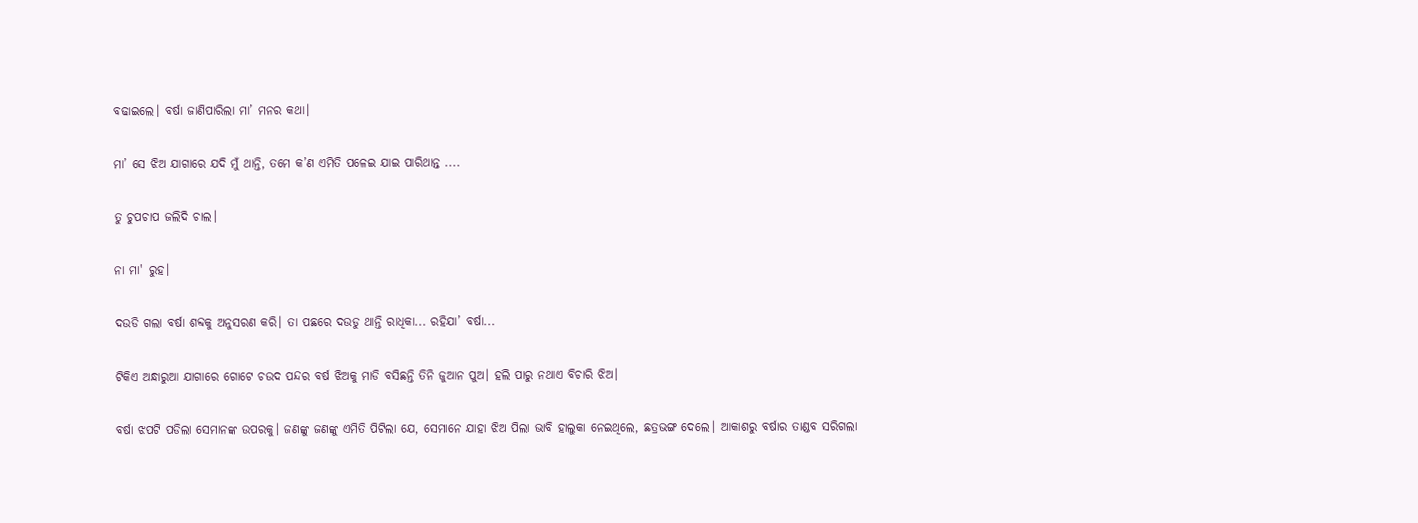ବଢାଇଲେ। ବର୍ଷା ଜାଣିପାରିଲା ମା’ ମନର କଥା।

ମା’ ସେ ଝିଅ ଯାଗାରେ ଯଦି ମୁଁ ଥାନ୍ତି, ତମେ କ’ଣ ଏମିତି ପଳେଇ ଯାଇ ପାରିଥାନ୍ତ ....

ତୁ ଚୁପଚାପ ଜଲିଦି ଚାଲ।

ନା ମା' ରୁହ।

ଦଉଡି ଗଲା ବର୍ଷା ଶବ୍ଦକୁ ଅନୁସରଣ କରି। ତା ପଛରେ ଦଉଡୁ ଥାନ୍ତି ରାଧିକା... ରହିଯା’ ବର୍ଷା...

ଟିକିଏ ଅନ୍ଧାରୁଆ ଯାଗାରେ ଗୋଟେ ଚଉଦ ପନ୍ଦର ବର୍ଷ ଝିଅକୁ ମାଡି ବସିଛନ୍ତି ତିନି ଜୁଆନ ପୁଅ। ହଲି ପାରୁ ନଥାଏ ବିଚାରି ଝିଅ।

ବର୍ଷା ଝପଟି ପଡିଲା ସେମାନଙ୍କ ଉପରକୁ। ଜଣଙ୍କୁ ଜଣଙ୍କୁ ଏମିତି ପିଟିଲା ଯେ, ସେମାନେ ଯାହା ଝିଅ ପିଲା ଭାବି ହାଲୁକା ନେଇଥିଲେ, ଛତ୍ରଭଙ୍ଗ ଦେଲେ। ଆକାଶରୁ ବର୍ଷାର ତାଣ୍ଡବ ସରିଗଲା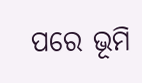ପରେ ଭୂମି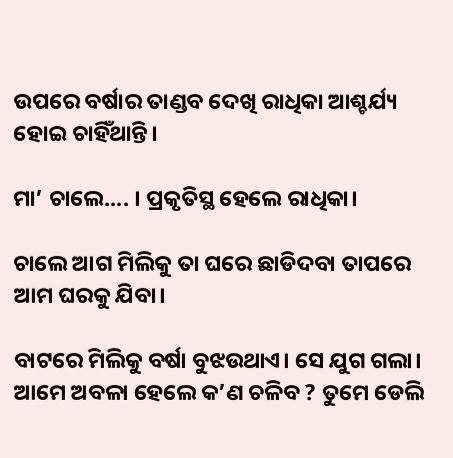ଉପରେ ବର୍ଷାର ତାଣ୍ଡବ ଦେଖି ରାଧିକା ଆଶ୍ଚର୍ଯ୍ୟ ହୋଇ ଚାହିଁଥାନ୍ତି।

ମା’ ଚାଲେ.... । ପ୍ରକୃତିସ୍ଥ ହେଲେ ରାଧିକା।

ଚାଲେ ଆଗ ମିଲିକୁ ତା ଘରେ ଛାଡିଦବା ତାପରେ ଆମ ଘରକୁ ଯିବା।

ବାଟରେ ମିଲିକୁ ବର୍ଷା ବୁଝଉଥାଏ। ସେ ଯୁଗ ଗଲା। ଆମେ ଅବଳା ହେଲେ କ’ଣ ଚଳିବ ? ତୁମେ ଡେଲି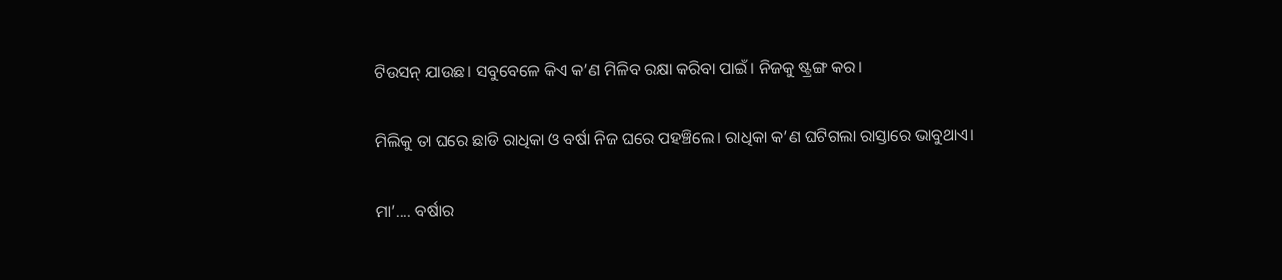ଟିଉସନ୍ ଯାଉଛ। ସବୁବେଳେ କିଏ କ’ଣ ମିଳିବ ରକ୍ଷା କରିବା ପାଇଁ। ନିଜକୁ ଷ୍ଟ୍ରଙ୍ଗ କର।

ମିଲିକୁ ତା ଘରେ ଛାଡି ରାଧିକା ଓ ବର୍ଷା ନିଜ ଘରେ ପହଞ୍ଚିଲେ। ରାଧିକା କ’ଣ ଘଟିଗଲା ରାସ୍ତାରେ ଭାବୁଥାଏ।

ମା’.... ବର୍ଷାର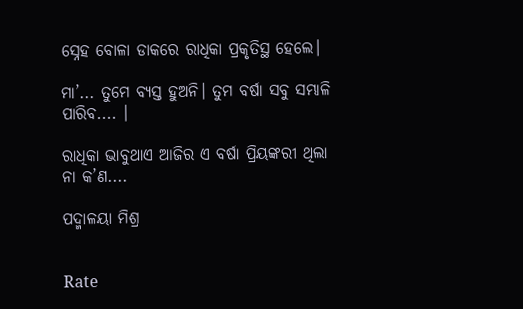ସ୍ନେହ ବୋଳା ଡାକରେ ରାଧିକା ପ୍ରକୃତିସ୍ଥ ହେଲେ।

ମା’... ତୁମେ ବ୍ୟସ୍ତ ହୁଅନି। ତୁମ ବର୍ଷା ସବୁ ସମ୍ଭାଳି ପାରିବ.... ।

ରାଧିକା ଭାବୁଥାଏ ଆଜିର ଏ ବର୍ଷା ପ୍ରିୟଙ୍କରୀ ଥିଲା ନା କ’ଣ....

ପଦ୍ମାଳୟା ମିଶ୍ର


Rate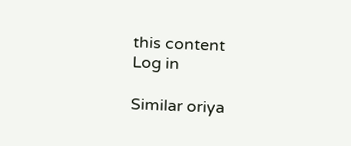this content
Log in

Similar oriya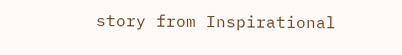story from Inspirational